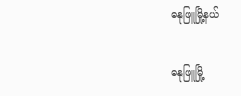ဓနုဖြူမြို့နယ်

ဓနုဖြူမြို့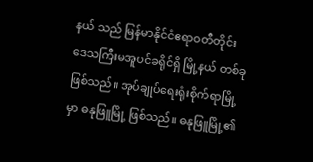နယ် သည် မြန်မာနိုင်ငံဧရာဝတီတိုင်းဒေသကြီးမအူပင်ခရိုင်ရှိ မြို့နယ် တစ်ခု ဖြစ်သည်။ အုပ်ချုပ်ရေးရုံးစိုက်ရာမြို့မှာ ဓနုဖြူမြို့ ဖြစ်သည်။ ဓနုဖြူမြို့၏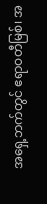အရှေ့ဘက်တွင် ဧရာဝတီမြစ်၊ အ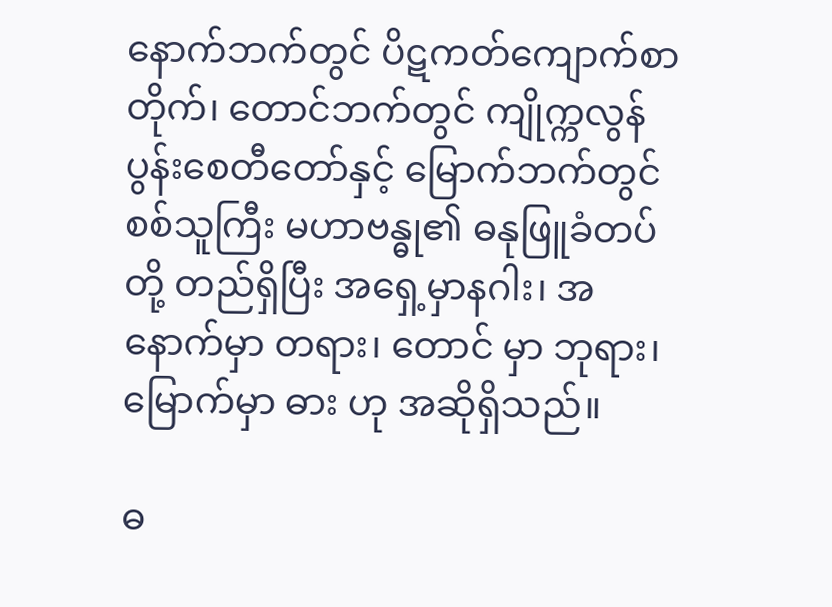နောက်ဘက်တွင် ပိဋကတ်ကျောက်စာတိုက်၊ တောင်ဘက်တွင် ကျိုက္ကလွန် ပွန်းစေတီတော်နှင့် မြောက်ဘက်တွင် စစ်သူကြီး မဟာဗန္ဓု၏ ဓနုဖြူခံတပ်တို့ တည်ရှိပြီး အရှေ့မှာနဂါး၊ အနောက်မှာ တရား၊ တောင် မှာ ဘုရား၊ မြောက်မှာ ဓား ဟု အဆိုရှိသည်။

ဓ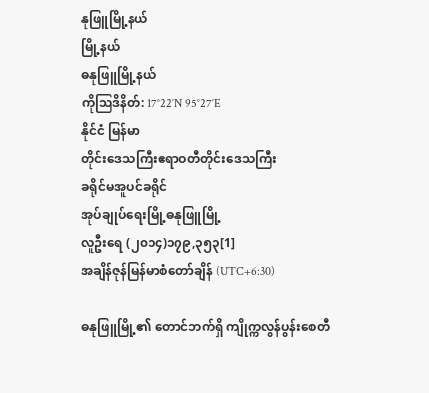နုဖြူမြို့နယ်
မြို့နယ်
ဓနုဖြူမြို့နယ်
ကိုဩဒိနိတ်: 17°22′N 95°27′E
နိုင်ငံ မြန်မာ
တိုင်းဒေသကြီးဧရာဝတီတိုင်းဒေသကြီး
ခရိုင်မအူပင်ခရိုင်
အုပ်ချုပ်ရေးမြို့ဓနုဖြူမြို့
လူဦးရေ (၂၀၁၄)၁၇၉,၃၅၃[1]
အချိန်ဇုန်မြန်မာစံတော်ချိန် (UTC+6:30)

ဓနုဖြူမြို့၏ တောင်ဘက်ရှိ ကျိုက္ကလွန်ပွန်းစေတီ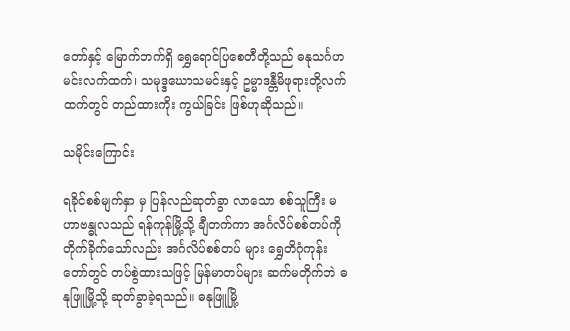တော်နှင့် မြောက်ဘက်ရှိ ရွှေရောင်ပြစေတီတို့သည် ဓနုသင်္ဂဟမင်းလက်ထက်၊ သမုဒ္ဒဃောသမင်းနှင့် ဥမ္မာဒန္တီမိဖုရားတို့လက်ထက်တွင် တည်ထားကိုး ကွယ်ခြင်း ဖြစ်ဟုဆိုသည်။

သမိုင်းကြောင်း

ရခိုင်စစ်မျက်နှာ မှ ပြန်လည်ဆုတ်ခွာ လာသော စစ်သူကြီး မဟာဗန္ဓုလသည် ရန်ကုန်မြို့သို့ ချီတက်ကာ အင်္ဂလိပ်စစ်တပ်ကို တိုက်ခိုက်သော်လည်း အင်္ဂလိပ်စစ်တပ် များ ရွှေတိဂုံကုန်းတော်တွင် တပ်စွဲထားသဖြင့် မြန်မာတပ်များ ဆက်မတိုက်ဘဲ ဓနုဖြူမြို့သို့ ဆုတ်ခွာခဲ့ရသည်။ ဓနုဖြူမြို့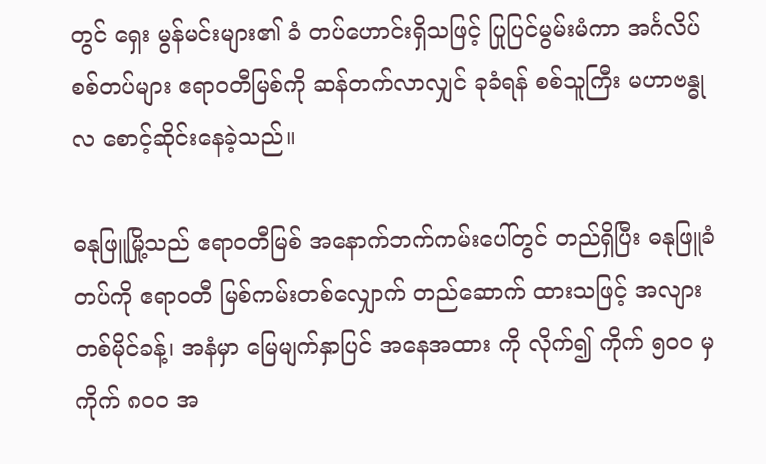တွင် ရှေး မွန်မင်းများ၏ ခံ တပ်ဟောင်းရှိသဖြင့် ပြုပြင်မွမ်းမံကာ အင်္ဂလိပ်စစ်တပ်များ ဧရာဝတီမြစ်ကို ဆန်တက်လာလျှင် ခုခံရန် စစ်သူကြီး မဟာဗန္ဓုလ စောင့်ဆိုင်းနေခဲ့သည်။

ဓနုဖြူမြို့သည် ဧရာဝတီမြစ် အနောက်ဘက်ကမ်းပေါ်တွင် တည်ရှိပြီး ဓနုဖြူခံတပ်ကို ဧရာဝတီ မြစ်ကမ်းတစ်လျှောက် တည်ဆောက် ထားသဖြင့် အလျား တစ်မိုင်ခန့်၊ အနံမှာ မြေမျက်နှာပြင် အနေအထား ကို လိုက်၍ ကိုက် ၅ဝဝ မှ ကိုက် ၈ဝဝ အ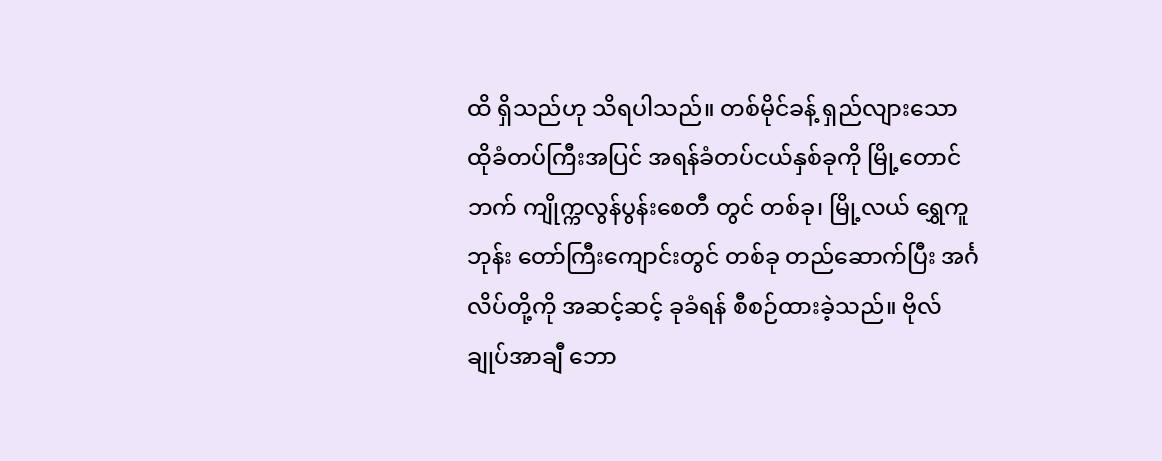ထိ ရှိသည်ဟု သိရပါသည်။ တစ်မိုင်ခန့် ရှည်လျားသော ထိုခံတပ်ကြီးအပြင် အရန်ခံတပ်ငယ်နှစ်ခုကို မြို့တောင်ဘက် ကျိုက္ကလွန်ပွန်းစေတီ တွင် တစ်ခု၊ မြို့လယ် ရွှေကူဘုန်း တော်ကြီးကျောင်းတွင် တစ်ခု တည်ဆောက်ပြီး အင်္ဂလိပ်တို့ကို အဆင့်ဆင့် ခုခံရန် စီစဉ်ထားခဲ့သည်။ ဗိုလ်ချုပ်အာချီ ဘော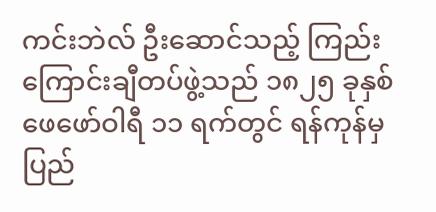ကင်းဘဲလ် ဦးဆောင်သည့် ကြည်းကြောင်းချီတပ်ဖွဲ့သည် ၁၈၂၅ ခုနှစ် ဖေဖော်ဝါရီ ၁၁ ရက်တွင် ရန်ကုန်မှ ပြည်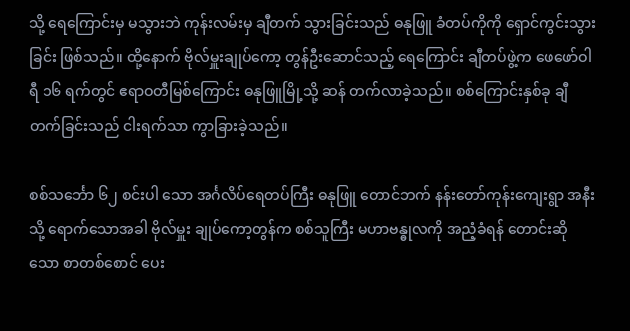သို့ ရေကြောင်းမှ မသွားဘဲ ကုန်းလမ်းမှ ချီတက် သွားခြင်းသည် ဓနုဖြူ ခံတပ်ကိုကို ရှောင်ကွင်းသွားခြင်း ဖြစ်သည်။ ထို့နောက် ဗိုလ်မှူးချုပ်ကော့ တွန်ဦးဆောင်သည့် ရေကြောင်း ချီတပ်ဖွဲ့က ဖေဖော်ဝါရီ ၁၆ ရက်တွင် ဧရာဝတီမြစ်ကြောင်း ဓနုဖြူမြို့သို့ ဆန် တက်လာခဲ့သည်။ စစ်ကြောင်းနှစ်ခု ချီတက်ခြင်းသည် ငါးရက်သာ ကွာခြားခဲ့သည်။

စစ်သင်္ဘော ၆၂ စင်းပါ သော အင်္ဂလိပ်ရေတပ်ကြီး ဓနုဖြူ တောင်ဘက် နန်းတော်ကုန်းကျေးရွာ အနီးသို့ ရောက်သောအခါ ဗိုလ်မှူး ချုပ်ကော့တွန်က စစ်သူကြီး မဟာဗန္ဓုလကို အညံ့ခံရန် တောင်းဆိုသော စာတစ်စောင် ပေး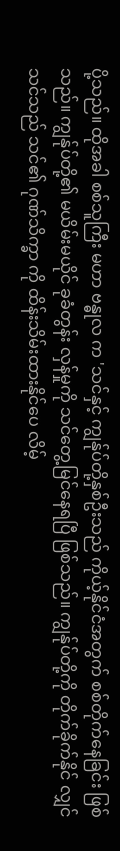ပို့သည်။ ထိုအခါ စစ်သူကြီး မဟာ ဗန္ဓုလ က 'သင်နှင့် ကျွန်ုပ်တို့နှစ်ဦးသည် ကိုယ့်နိုင်ငံအတွက် စစ်တိုက်နေခြင်း ဖြစ်သည်။ ကျွန်ုပ်တို့၏ မယိမ်းမယိုင် ခုခံတွန်း လှန်မှုကို သင်တွေ့မြင်နေရပြီ ဖြစ်သည်။ ကျွန်ုပ်တို့ကို တိုက်ခိုက်နိုင် လျှင် သင်သည် သင်၏ ဂုဏ်သိက္ခာ ကို ထိန်းသိမ်းထားနိုင်ပေ လိမ့်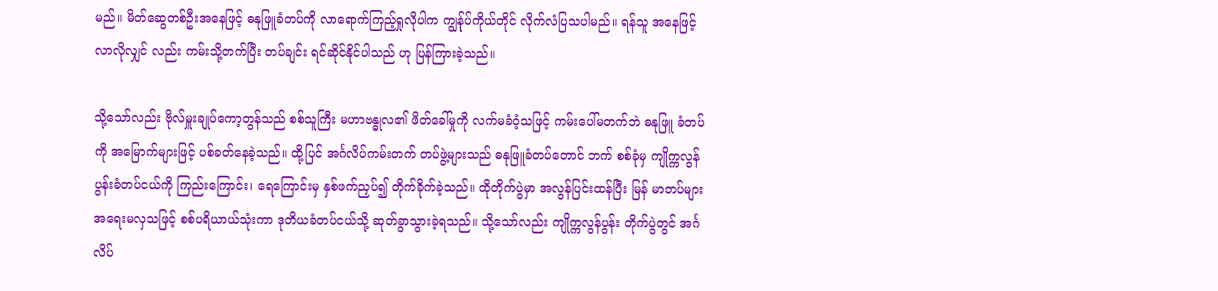မည်။ မိတ်ဆွေတစ်ဦးအနေဖြင့် ဓနုဖြူခံတပ်ကို လာရောက်ကြည့်ရှုလိုပါက ကျွန်ုပ်ကိုယ်တိုင် လိုက်လံပြသပါမည်။ ရန်သူ အနေဖြင့် လာလိုလျှင် လည်း ကမ်းသို့တက်ပြီး တပ်ချင်း ရင်ဆိုင်နိုင်ပါသည် ဟု ပြန်ကြားခဲ့သည်။

သို့သော်လည်း ဗိုလ်မှူးချုပ်ကော့တွန်သည် စစ်သူကြီး မဟာဗန္ဓုလ၏ ဖိတ်ခေါ်မှုကို လက်မခံဝံ့သဖြင့် ကမ်းပေါ်မတက်ဘဲ ဓနုဖြူ ခံတပ် ကို အမြောက်များဖြင့် ပစ်ခတ်နေခဲ့သည်။ ထို့ပြင် အင်္ဂလိပ်ကမ်းတက် တပ်ဖွဲ့များသည် ဓနုဖြူခံတပ်တောင် ဘက် စစ်ခုံမှ ကျိုက္ကလွန်ပွန်းခံတပ်ငယ်ကို ကြည်းကြောင်း၊ ရေကြောင်းမှ နှစ်ဖက်ညှပ်၍ တိုက်ခိုက်ခဲ့သည်။ ထိုတိုက်ပွဲမှာ အလွန်ပြင်းထန်ပြီး မြန် မာတပ်များ အရေးမလှသဖြင့် စစ်ပရိယာယ်သုံးကာ ဒုတိယခံတပ်ငယ်သို့ ဆုတ်ခွာသွားခဲ့ရသည်။ သို့သော်လည်း ကျိုက္ကလွန်ပွန်း တိုက်ပွဲတွင် အင်္ဂလိပ်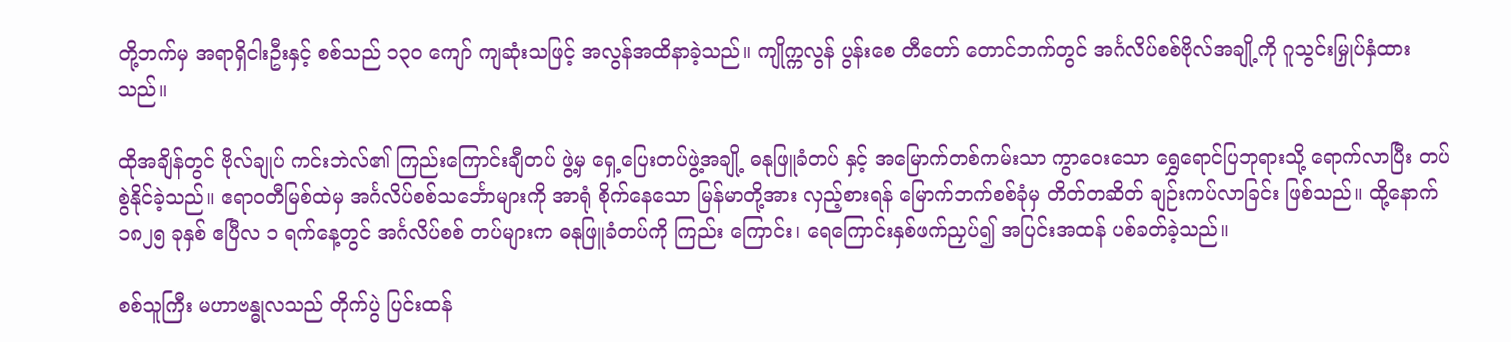တို့ဘက်မှ အရာရှိငါးဦးနှင့် စစ်သည် ၁၃ဝ ကျော် ကျဆုံးသဖြင့် အလွန်အထိနာခဲ့သည်။ ကျိုက္ကလွန် ပွန်းစေ တီတော် တောင်ဘက်တွင် အင်္ဂလိပ်စစ်ဗိုလ်အချို့ကို ဂူသွင်းမြှုပ်နှံထားသည်။

ထိုအချိန်တွင် ဗိုလ်ချုပ် ကင်းဘဲလ်၏ ကြည်းကြောင်းချီတပ် ဖွဲ့မှ ရှေ့ပြေးတပ်ဖွဲ့အချို့ ဓနုဖြူခံတပ် နှင့် အမြောက်တစ်ကမ်းသာ ကွာဝေးသော ရွှေရောင်ပြဘုရားသို့ ရောက်လာပြီး တပ်စွဲနိုင်ခဲ့သည်။ ဧရာဝတီမြစ်ထဲမှ အင်္ဂလိပ်စစ်သင်္ဘောများကို အာရုံ စိုက်နေသော မြန်မာတို့အား လှည့်စားရန် မြောက်ဘက်စစ်ခုံမှ တိတ်တဆိတ် ချဉ်းကပ်လာခြင်း ဖြစ်သည်။ ထို့နောက် ၁၈၂၅ ခုနှစ် ဧပြီလ ၁ ရက်နေ့တွင် အင်္ဂလိပ်စစ် တပ်များက ဓနုဖြူခံတပ်ကို ကြည်း ကြောင်း၊ ရေကြောင်းနှစ်ဖက်ညှပ်၍ အပြင်းအထန် ပစ်ခတ်ခဲ့သည်။

စစ်သူကြီး မဟာဗန္ဓုလသည် တိုက်ပွဲ ပြင်းထန်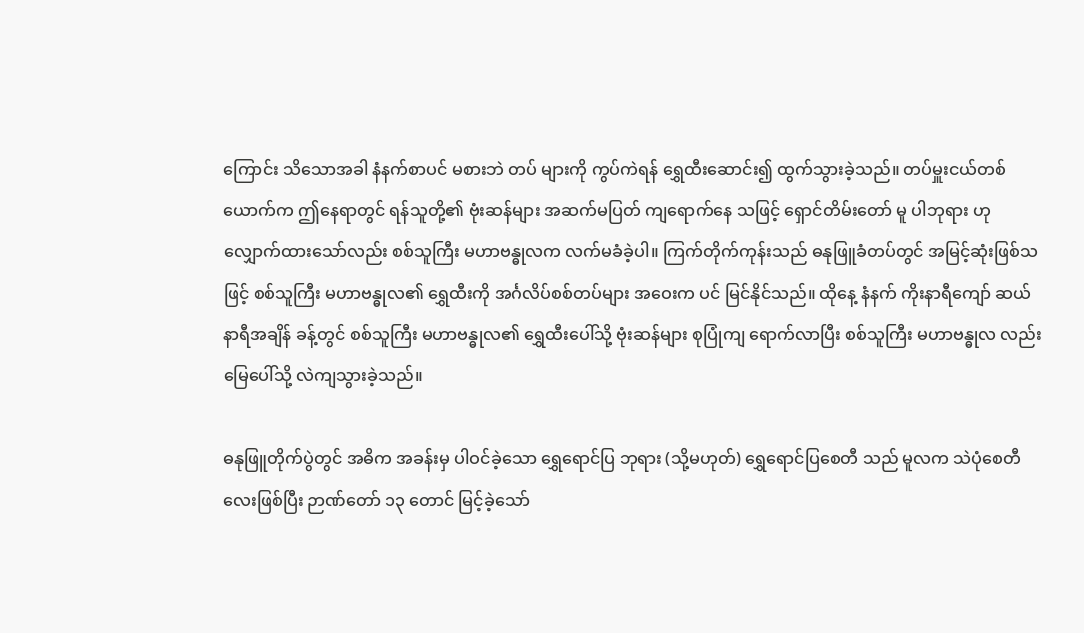ကြောင်း သိသောအခါ နံနက်စာပင် မစားဘဲ တပ် များကို ကွပ်ကဲရန် ရွှေထီးဆောင်း၍ ထွက်သွားခဲ့သည်။ တပ်မှူးငယ်တစ်ယောက်က ဤနေရာတွင် ရန်သူတို့၏ ဗုံးဆန်များ အဆက်မပြတ် ကျရောက်နေ သဖြင့် ရှောင်တိမ်းတော် မူ ပါဘုရား ဟု လျှောက်ထားသော်လည်း စစ်သူကြီး မဟာဗန္ဓုလက လက်မခံခဲ့ပါ။ ကြက်တိုက်ကုန်းသည် ဓနုဖြူခံတပ်တွင် အမြင့်ဆုံးဖြစ်သဖြင့် စစ်သူကြီး မဟာဗန္ဓုလ၏ ရွှေထီးကို အင်္ဂလိပ်စစ်တပ်များ အဝေးက ပင် မြင်နိုင်သည်။ ထိုနေ့ နံနက် ကိုးနာရီကျော် ဆယ်နာရီအချိန် ခန့်တွင် စစ်သူကြီး မဟာဗန္ဓုလ၏ ရွှေထီးပေါ်သို့ ဗုံးဆန်များ စုပြုံကျ ရောက်လာပြီး စစ်သူကြီး မဟာဗန္ဓုလ လည်း မြေပေါ်သို့ လဲကျသွားခဲ့သည်။

ဓနုဖြူတိုက်ပွဲတွင် အဓိက အခန်းမှ ပါဝင်ခဲ့သော ရွှေရောင်ပြ ဘုရား (သို့မဟုတ်) ရွှေရောင်ပြစေတီ သည် မူလက သဲပုံစေတီလေးဖြစ်ပြီး ဉာဏ်တော် ၁၃ တောင် မြင့်ခဲ့သော်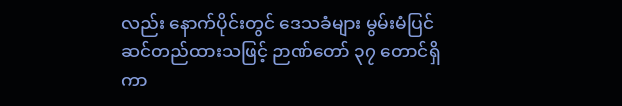လည်း နောက်ပိုင်းတွင် ဒေသခံများ မွမ်းမံပြင်ဆင်တည်ထားသဖြင့် ဉာဏ်တော် ၃၇ တောင်ရှိကာ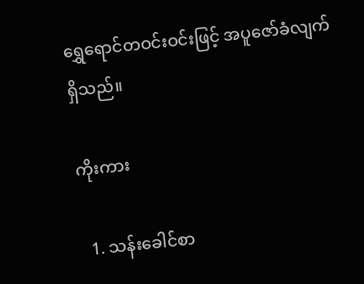ရွှေရောင်တဝင်းဝင်းဖြင့် အပူဇော်ခံလျက်ရှိသည်။

ကိုးကား

  1. သန်းခေါင်စာ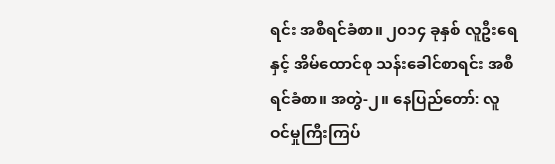ရင်း အစီရင်ခံစာ။ ၂၀၁၄ ခုနှစ် လူဦးရေနှင့် အိမ်ထောင်စု သန်းခေါင်စာရင်း အစီရင်ခံစာ။ အတွဲ-၂။ နေပြည်တော်: လူဝင်မှုကြီးကြပ်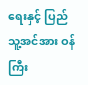ရေးနှင့် ပြည်သူ့အင်အား ဝန်ကြီး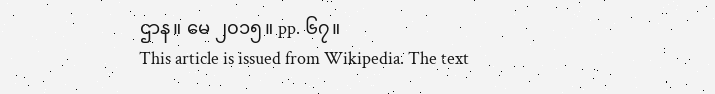ဌာန။ မေ ၂၀၁၅။ pp. ၆၇။
This article is issued from Wikipedia. The text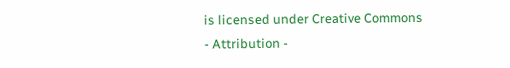is licensed under Creative Commons - Attribution -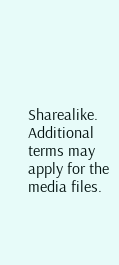Sharealike. Additional terms may apply for the media files.